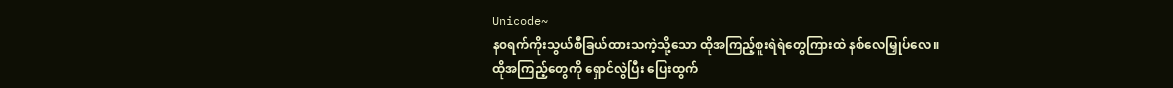Unicode~
န၀ရက်ကိုးသွယ်စီခြယ်ထားသကဲ့သို့သော ထိုအကြည့်စူးရဲရဲတွေကြားထဲ နစ်လေမြှုပ်လေ။
ထိုအကြည့်တွေကို ရှောင်လွဲပြီး ပြေးထွက်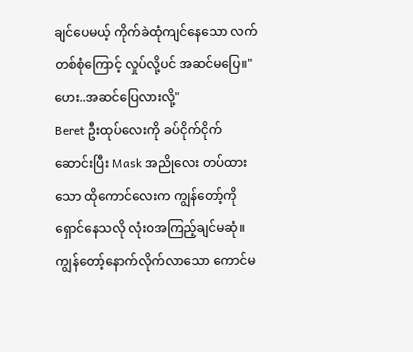ချင်ပေမယ့် ကိုက်ခဲထုံကျင်နေသော လက်တစ်စုံကြောင့် လှုပ်လို့ပင် အဆင်မပြေ။"ဟေး..အဆင်ပြေလားလို့"
Beret ဦးထုပ်လေးကို ခပ်ငိုက်ငိုက်ဆောင်းပြီး Mask အညိုလေး တပ်ထားသော ထိုကောင်လေးက ကျွန်တော့်ကို ရှောင်နေသလို လုံး၀အကြည့်ချင်မဆုံ။
ကျွန်တော့်နောက်လိုက်လာသော ကောင်မ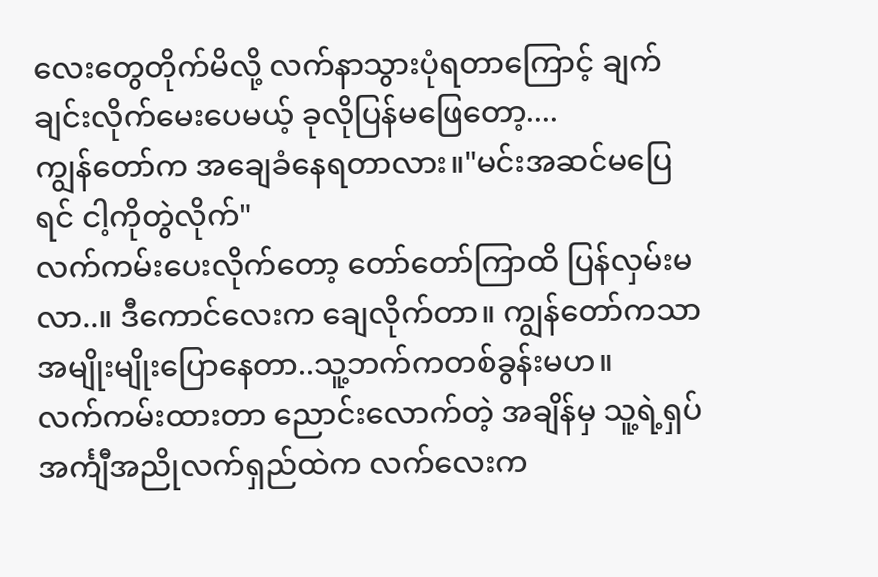လေးတွေတိုက်မိလို့ လက်နာသွားပုံရတာကြောင့် ချက်ချင်းလိုက်မေးပေမယ့် ခုလိုပြန်မဖြေတော့....
ကျွန်တော်က အချေခံနေရတာလား။"မင်းအဆင်မပြေရင် ငါ့ကိုတွဲလိုက်"
လက်ကမ်းပေးလိုက်တော့ တော်တော်ကြာထိ ပြန်လှမ်းမလာ..။ ဒီကောင်လေးက ချေလိုက်တာ။ ကျွန်တော်ကသာ အမျိုးမျိုးပြောနေတာ..သူ့ဘက်ကတစ်ခွန်းမဟ။
လက်ကမ်းထားတာ ညောင်းလောက်တဲ့ အချိန်မှ သူ့ရဲ့ရှပ်အင်္ကျီအညိုလက်ရှည်ထဲက လက်လေးက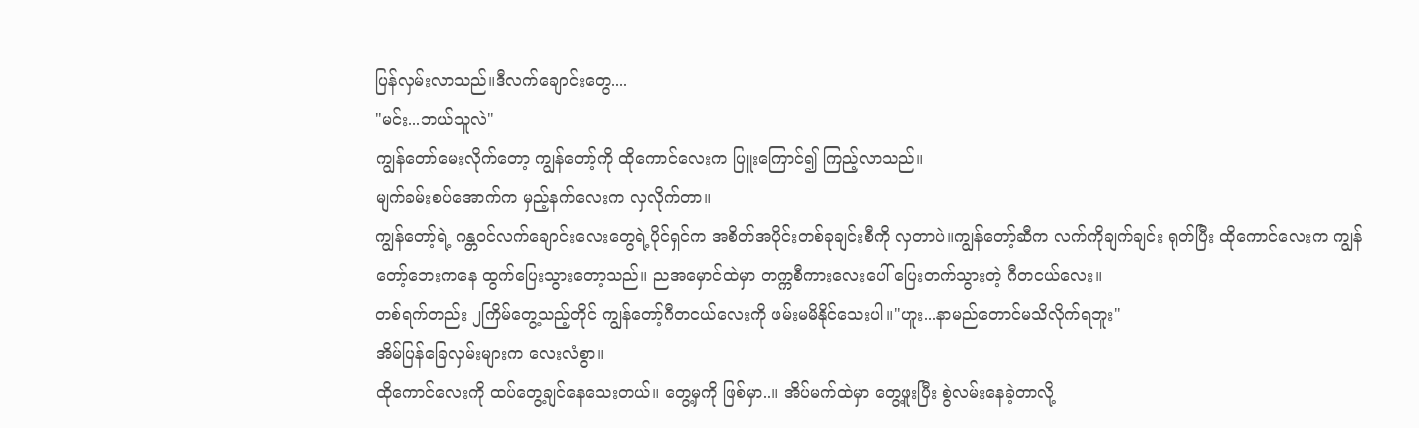ပြန်လှမ်းလာသည်။ဒီလက်ချောင်းတွေ....
"မင်း...ဘယ်သူလဲ"
ကျွန်တော်မေးလိုက်တော့ ကျွန်တော့်ကို ထိုကောင်လေးက ပြူးကြောင်၍ ကြည့်လာသည်။
မျက်ခမ်းစပ်အောက်က မှည့်နက်လေးက လှလိုက်တာ။
ကျွန်တော့်ရဲ့ ဂန္တ၀င်လက်ချောင်းလေးတွေရဲ့ပိုင်ရှင်က အစိတ်အပိုင်းတစ်ခုချင်းစီကို လှတာပဲ။ကျွန်တော့်ဆီက လက်ကိုချက်ချင်း ရုတ်ပြီး ထိုကောင်လေးက ကျွန်တော့်ဘေးကနေ ထွက်ပြေးသွားတော့သည်။ ညအမှောင်ထဲမှာ တက္ကစီကားလေးပေါ် ပြေးတက်သွားတဲ့ ဂီတငယ်လေး။
တစ်ရက်တည်း ၂ကြိမ်တွေ့သည့်တိုင် ကျွန်တော့်ဂီတငယ်လေးကို ဖမ်းမမိနိုင်သေးပါ။"ဟူး...နာမည်တောင်မသိလိုက်ရဘူး"
အိမ်ပြန်ခြေလှမ်းများက လေးလံစွာ။
ထိုကောင်လေးကို ထပ်တွေ့ချင်နေသေးတယ်။ တွေ့မှကို ဖြစ်မှာ..။ အိပ်မက်ထဲမှာ တွေ့ဖူးပြီး စွဲလမ်းနေခဲ့တာလို့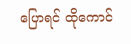ပြောရင် ထိုကောင်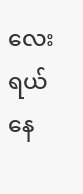လေး ရယ်နေ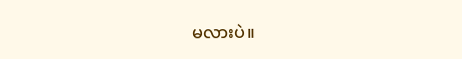မလားပဲ။